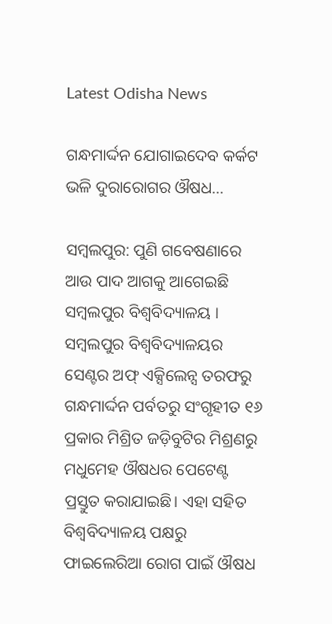Latest Odisha News

ଗନ୍ଧମାର୍ଦ୍ଦନ ଯୋଗାଇଦେବ କର୍କଟ ଭଳି ଦୁରାରୋଗର ଔଷଧ…

ସମ୍ବଲପୁର: ପୁଣି ଗବେଷଣାରେ ଆଉ ପାଦ ଆଗକୁ ଆଗେଇଛି ସମ୍ବଲପୁର ବିଶ୍ବବିଦ୍ୟାଳୟ । ସମ୍ବଲପୁର ବିଶ୍ୱବିଦ୍ୟାଳୟର ସେଣ୍ଟର ଅଫ୍‌ ଏକ୍ସିଲେନ୍ସ ତରଫରୁ ଗନ୍ଧମାର୍ଦ୍ଦନ ପର୍ବତରୁ ସଂଗୃହୀତ ୧୬ ପ୍ରକାର ମିଶ୍ରିତ ଜଡ଼ିବୁଟିର ମିଶ୍ରଣରୁ ମଧୁମେହ ଔଷଧର ପେଟେଣ୍ଟ ପ୍ରସ୍ତୁତ କରାଯାଇଛି। ଏହା ସହିତ ବିଶ୍ବବିଦ୍ୟାଳୟ ପକ୍ଷରୁ ଫାଇଲେରିଆ ରୋଗ ପାଇଁ ଔଷଧ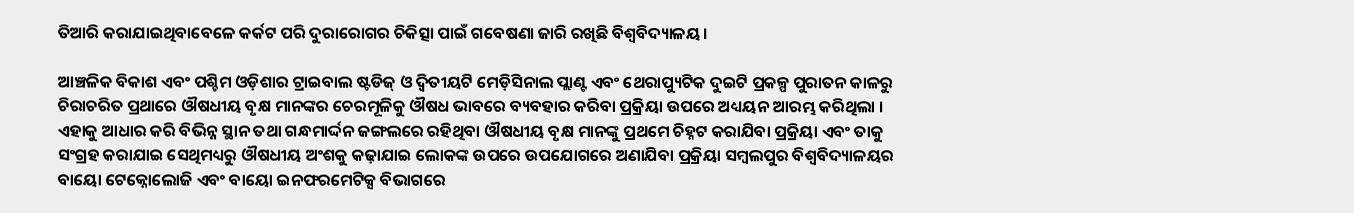ତିଆରି କରାଯାଇଥିବାବେଳେ କର୍କଟ ପରି ଦୁରାରୋଗର ଚିକିତ୍ସା ପାଇଁ ଗବେଷଣା ଜାରି ରଖିଛି ବିଶ୍ବବିଦ୍ୟାଳୟ।

ଆଞ୍ଚଳିକ ବିକାଶ ଏବଂ ପଶ୍ଚିମ ଓଡ଼ିଶାର ଟ୍ରାଇବାଲ ଷ୍ଟଡିଜ୍‌ ଓ ଦ୍ୱିତୀୟଟି ମେଡ଼ିସିନାଲ ପ୍ଲାଣ୍ଟ ଏବଂ ଥେରାପ୍ୟୁଟିକ ଦୁଇଟି ପ୍ରକଳ୍ପ ପୁରାତନ କାଳରୁ ଚିରାଚରିତ ପ୍ରଥାରେ ଔଷଧୀୟ ବୃକ୍ଷ ମାନଙ୍କର ଚେରମୂଳିକୁ ଔଷଧ ଭାବରେ ବ୍ୟବହାର କରିବା ପ୍ରକ୍ରିୟା ଉପରେ ଅଧ୍ୟୟନ ଆରମ୍ଭ କରିଥିଲା । ଏହାକୁ ଆଧାର କରି ବିଭିନ୍ନ ସ୍ଥାନ ତଥା ଗନ୍ଧମାର୍ଦ୍ଦନ ଜଙ୍ଗଲରେ ରହିଥିବା ଔଷଧୀୟ ବୃକ୍ଷ ମାନଙ୍କୁ ପ୍ରଥମେ ଚିହ୍ନଟ କରାଯିବା ପ୍ରକ୍ରିୟା ଏବଂ ତାକୁ ସଂଗ୍ରହ କରାଯାଇ ସେଥିମଧ୍ୟରୁ ଔଷଧୀୟ ଅଂଶକୁ କଢ଼ାଯାଇ ଲୋକଙ୍କ ଉପରେ ଉପଯୋଗରେ ଅଣାଯିବା ପ୍ରକ୍ରିୟା ସମ୍ବଲପୁର ବିଶ୍ୱବିଦ୍ୟାଳୟର ବାୟୋ ଟେକ୍ନୋଲୋଜି ଏବଂ ବାୟୋ ଇନଫରମେଟିକ୍ସ ବିଭାଗରେ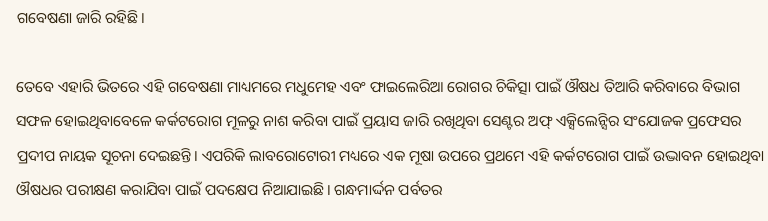ଗବେଷଣା ଜାରି ରହିଛି।

ତେବେ ଏହାରି ଭିତରେ ଏହି ଗବେଷଣା ମାଧ୍ୟମରେ ମଧୁମେହ ଏବଂ ଫାଇଲେରିଆ ରୋଗର ଚିକିତ୍ସା ପାଇଁ ଔଷଧ ତିଆରି କରିବାରେ ବିଭାଗ ସଫଳ ହୋଇଥିବାବେଳେ କର୍କଟରୋଗ ମୂଳରୁ ନାଶ କରିବା ପାଇଁ ପ୍ରୟାସ ଜାରି ରଖିଥିବା ସେଣ୍ଟର ଅଫ୍‌ ଏକ୍ସିଲେନ୍ସିର ସଂଯୋଜକ ପ୍ରଫେସର ପ୍ରଦୀପ ନାୟକ ସୂଚନା ଦେଇଛନ୍ତି। ଏପରିକି ଲାବରୋଟୋରୀ ମଧ୍ୟରେ ଏକ ମୂଷା ଉପରେ ପ୍ରଥମେ ଏହି କର୍କଟରୋଗ ପାଇଁ ଉଦ୍ଭାବନ ହୋଇଥିବା ଔଷଧର ପରୀକ୍ଷଣ କରାଯିବା ପାଇଁ ପଦକ୍ଷେପ ନିଆଯାଇଛି। ଗନ୍ଧମାର୍ଦ୍ଦନ ପର୍ବତର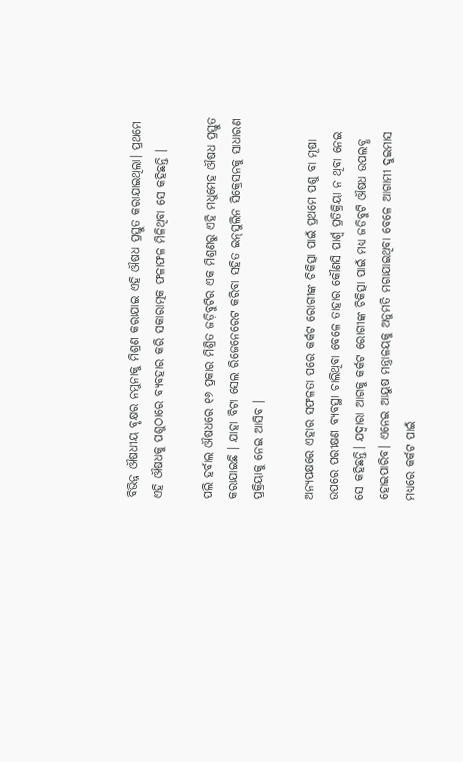ବିଭିନ୍ନ ଔଷଧୀୟ ବୃକ୍ଷର ନମୁନାକୁ ମିଶ୍ରଣ କରାଯାଇ ଏହି ଔଷଧ ପ୍ରସ୍ତୁତ କରାଯାଇଥିଲା। ପ୍ରଥମେ ଏହି ଔଷଧକୁ ପଶୁଠାରେ ବ୍ୟବହାର କରି ସକାରାତ୍ମକ ଫଳାଫଳ ମିଳିଥିବା ସେ କହିଛନ୍ତି ।

ପଲି ହର୍ବାଲ ଔଷଧରେ ୧୬ ପ୍ରକାର ମିଶ୍ରିତ ଜଡ଼ିବୁଟିର ଏକ ମିଶ୍ରଣରୁ ଏହି ମଧୁମେହ ଔଷଧ ପ୍ରସ୍ତୁତ କରାଯାଇଛି । ଯାହା ବିଟା ସେଲ ରିଜେନେରେଟ କରିବା ସହିତ ଇନ୍‌ସୁଲିନ ସିକ୍ରେସନକୁ ସାଧାରଣ ପ୍ରକ୍ରିୟାକୁ ନେଇ ଆସିବ ।

ଅନ୍ୟପକ୍ଷରେ ଏହାର ସଫଳତା ପରେ କର୍କଟ ରୋଗୀଙ୍କ ଚିକିତ୍ସା ପାଇଁ ପ୍ରଥମେ ପଶୁ ବା ମୂଷା ଉପରେ ପରୀକ୍ଷଣ ବ୍ୟବସ୍ଥା ଚାଲିଥିବା ବେଳେ ତାହାର କୌଣସି ପାର୍ଶ୍ବ ପ୍ରତିକ୍ରିୟା ନ ଥିବା ନେଇ ସେ କହିଛନ୍ତି। ଯଦ୍ବାରା ଆଗକୁ କର୍କଟ ରୋଗୀଙ୍କ ଚିକିତ୍ସା ପାଇଁ ମଧ୍ୟ ଜଡିବୁଟି ଔଷଧ ଉପଲବ୍ଧ ହୋଇପାରିବ। ଏନେଇ ଆୟୁଷ ମନ୍ତ୍ରାଳୟକୁ ଅନୁମତି ମଗାଯାଇଥିବା ବେଳେ ଆଗାମୀ ଦୁଇମାସ ମଧ୍ୟରେ କର୍କଟ ପାଇଁ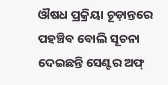ଔଷଧ ପ୍ରକ୍ରିୟା ଚୂଡ଼ାନ୍ତରେ ପହଞ୍ଚିବ ବୋଲି ସୂଚନା ଦେଇଛନ୍ତି ସେଣ୍ଟର ଅଫ୍‌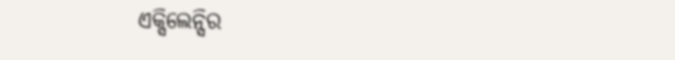ଏକ୍ସିଲେନ୍ସିର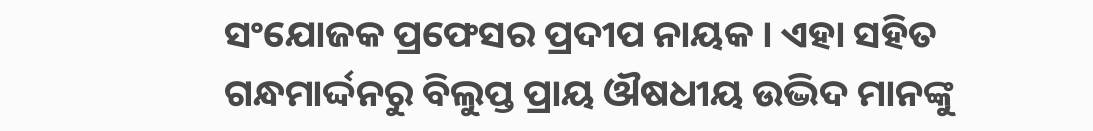ସଂଯୋଜକ ପ୍ରଫେସର ପ୍ରଦୀପ ନାୟକ । ଏହା ସହିତ ଗନ୍ଧମାର୍ଦ୍ଦନରୁ ବିଲୁପ୍ତ ପ୍ରାୟ ଔଷଧୀୟ ଉଦ୍ଭିଦ ମାନଙ୍କୁ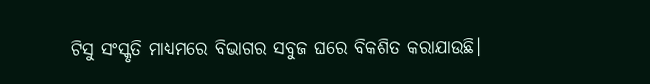ଟିସୁ ସଂସ୍କୃତି ମାଧ୍ୟମରେ ବିଭାଗର ସବୁଜ ଘରେ ବିକଶିତ କରାଯାଉଛି।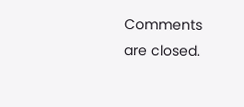Comments are closed.